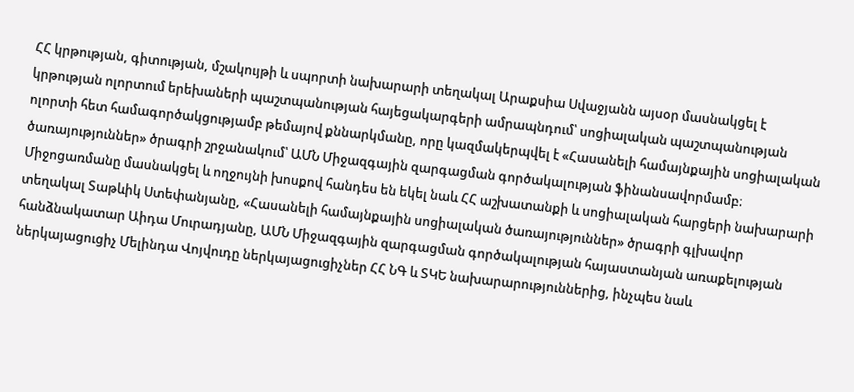ՀՀ կրթության, գիտության, մշակույթի և սպորտի նախարարի տեղակալ Արաքսիա Սվաջյանն այսօր մասնակցել է կրթության ոլորտում երեխաների պաշտպանության հայեցակարգերի ամրապնդում՝ սոցիալական պաշտպանության ոլորտի հետ համագործակցությամբ թեմայով քննարկմանը, որը կազմակերպվել է «Հասանելի համայնքային սոցիալական ծառայություններ» ծրագրի շրջանակում՝ ԱՄՆ Միջազգային զարգացման գործակալության ֆինանսավորմամբ։
Միջոցառմանը մասնակցել և ողջույնի խոսքով հանդես են եկել նաև ՀՀ աշխատանքի և սոցիալական հարցերի նախարարի տեղակալ Տաթևիկ Ստեփանյանը, «Հասանելի համայնքային սոցիալական ծառայություններ» ծրագրի գլխավոր հանձնակատար Աիդա Մուրադյանը, ԱՄՆ Միջազգային զարգացման գործակալության հայաստանյան առաքելության ներկայացուցիչ Մելինդա Վոյվուդը ներկայացուցիչներ ՀՀ ՆԳ և ՏԿԵ նախարարություններից, ինչպես նաև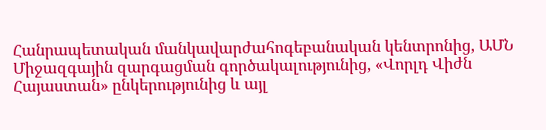Հանրապետական մանկավարժահոգեբանական կենտրոնից, ԱՄՆ Միջազգային զարգացման գործակալությունից, «Վորլդ Վիժն Հայաստան» ընկերությունից և այլ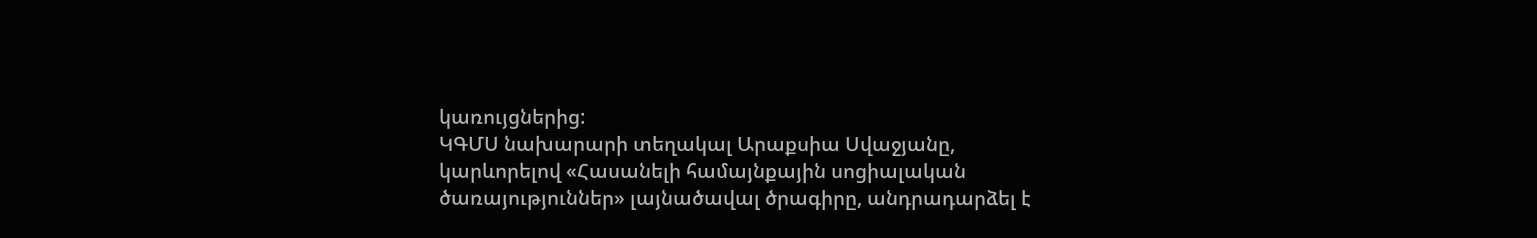կառույցներից:
ԿԳՄՍ նախարարի տեղակալ Արաքսիա Սվաջյանը, կարևորելով «Հասանելի համայնքային սոցիալական ծառայություններ» լայնածավալ ծրագիրը, անդրադարձել է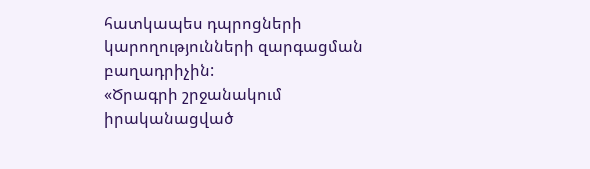հատկապես դպրոցների կարողությունների զարգացման բաղադրիչին:
«Ծրագրի շրջանակում իրականացված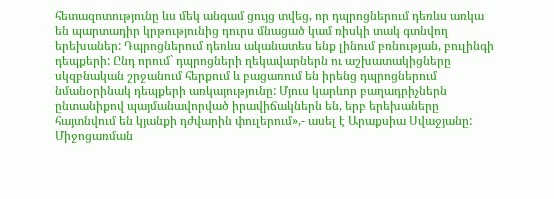հետազոտությունը ևս մեկ անգամ ցույց տվեց, որ դպրոցներում դեռևս առկա են պարտադիր կրթությունից դուրս մնացած կամ ռիսկի տակ գտնվող երեխաներ: Դպրոցներում դեռևս ականատես ենք լինում բռնության, բուլինգի դեպքերի: Ընդ որում` դպրոցների ղեկավարներն ու աշխատակիցները սկզբնական շրջանում հերքում և բացառում են իրենց դպրոցներում նմանօրինակ դեպքերի առկայությունը: Մյուս կարևոր բաղադրիչներն ընտանիքով պայմանավորված իրավիճակներն են, երբ երեխաները հայտնվում են կյանքի դժվարին փուլերում»,- ասել է Արաքսիա Սվաջյանը:
Միջոցառման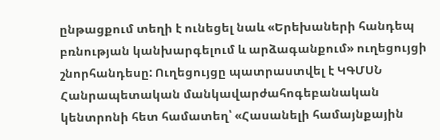ընթացքում տեղի է ունեցել նաև «Երեխաների հանդեպ բռնության կանխարգելում և արձագանքում» ուղեցույցի շնորհանդեսը: Ուղեցույցը պատրաստվել է ԿԳՄՍՆ Հանրապետական մանկավարժահոգեբանական կենտրոնի հետ համատեղ՝ «Հասանելի համայնքային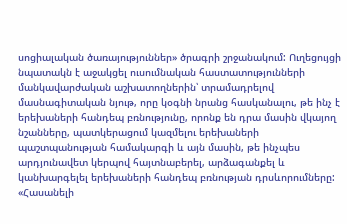սոցիալական ծառայություններ» ծրագրի շրջանակում: Ուղեցույցի նպատակն է աջակցել ուսումնական հաստատությունների մանկավարժական աշխատողներին՝ տրամադրելով մասնագիտական նյութ, որը կօգնի նրանց հասկանալու, թե ինչ է երեխաների հանդեպ բռնությունը, որոնք են դրա մասին վկայող նշանները, պատկերացում կազմելու երեխաների պաշտպանության համակարգի և այն մասին, թե ինչպես արդյունավետ կերպով հայտնաբերել, արձագանքել և կանխարգելել երեխաների հանդեպ բռնության դրսևորումները:
«Հասանելի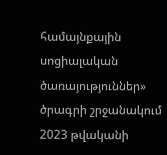համայնքային սոցիալական ծառայություններ» ծրագրի շրջանակում 2023 թվականի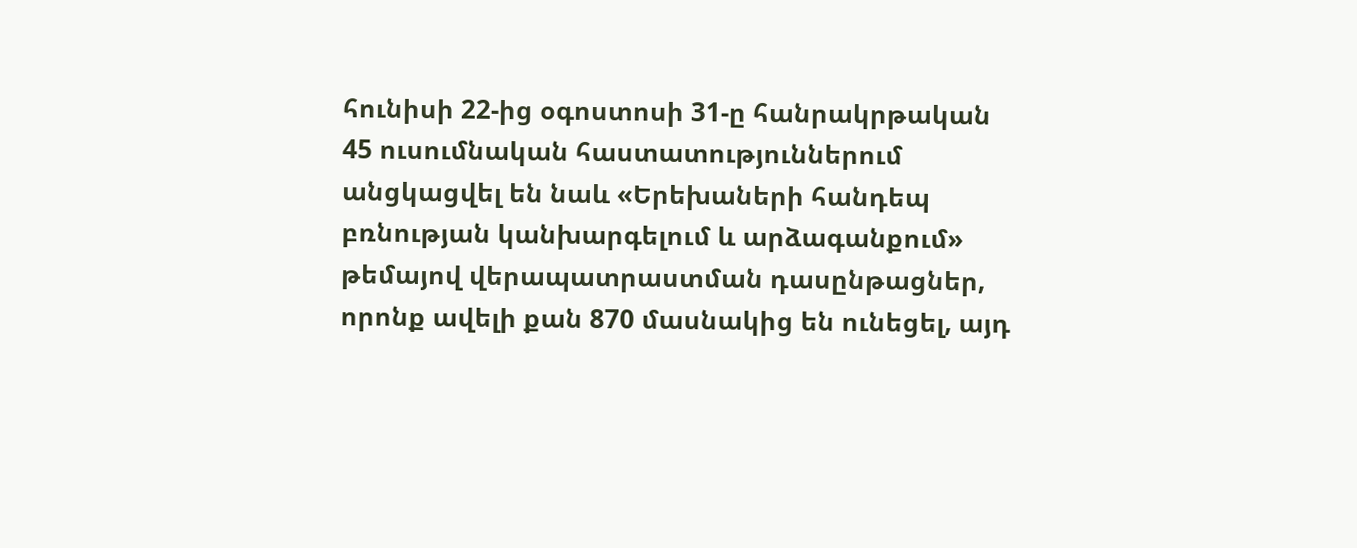հունիսի 22-ից օգոստոսի 31-ը հանրակրթական 45 ուսումնական հաստատություններում անցկացվել են նաև «Երեխաների հանդեպ բռնության կանխարգելում և արձագանքում» թեմայով վերապատրաստման դասընթացներ, որոնք ավելի քան 870 մասնակից են ունեցել, այդ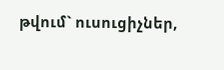թվում` ուսուցիչներ,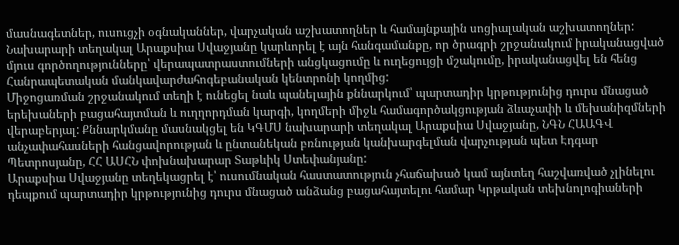մասնագետներ, ուսուցչի օգնականներ, վարչական աշխատողներ և համայնքային սոցիալական աշխատողներ:
Նախարարի տեղակալ Արաքսիա Սվաջյանը կարևորել է այն հանգամանքը, որ ծրագրի շրջանակում իրականացված մյուս գործողությունները՝ վերապատրաստումների անցկացումը և ուղեցույցի մշակումը, իրականացվել են հենց Հանրապետական մանկավարժահոգեբանական կենտրոնի կողմից:
Միջոցառման շրջանակում տեղի է ունեցել նաև պանելային քննարկում՝ պարտադիր կրթությունից դուրս մնացած երեխաների բացահայտման և ուղղորդման կարգի, կողմերի միջև համագործակցության ձևաչափի և մեխանիզմների վերաբերյալ: Քննարկմանը մասնակցել են ԿԳՄՍ նախարարի տեղակալ Արաքսիա Սվաջյանը, ՆԳՆ ՀԱԱԳՎ անչափահասների հանցավորության և ընտանեկան բռնության կանխարգելման վարչության պետ Էդգար Պետրոսյանը, ՀՀ ԱՍՀՆ փոխնախարար Տաթևիկ Ստեփանյանը:
Արաքսիա Սվաջյանը տեղեկացրել է՝ ուսումնական հաստատություն չհաճախած կամ այնտեղ հաշվառված չլինելու դեպքում պարտադիր կրթությունից դուրս մնացած անձանց բացահայտելու համար Կրթական տեխնոլոգիաների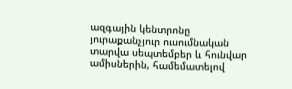ազգային կենտրոնը յուրաքանչյուր ուսումնական տարվա սեպտեմբեր և հունվար ամիսներին, համեմատելով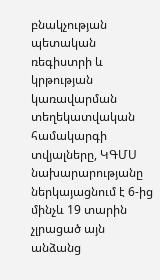բնակչության պետական ռեգիստրի և կրթության կառավարման տեղեկատվական համակարգի տվյալները, ԿԳՄՍ նախարարությանը ներկայացնում է 6-ից մինչև 19 տարին չլրացած այն անձանց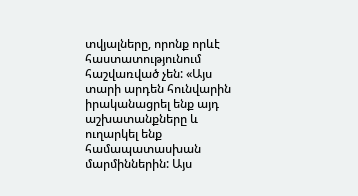տվյալները, որոնք որևէ հաստատությունում հաշվառված չեն: «Այս տարի արդեն հունվարին իրականացրել ենք այդ աշխատանքները և ուղարկել ենք համապատասխան մարմիններին: Այս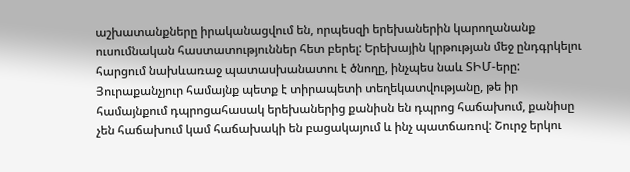աշխատանքները իրականացվում են, որպեսզի երեխաներին կարողանանք ուսումնական հաստատություններ հետ բերել: Երեխային կրթության մեջ ընդգրկելու հարցում նախևառաջ պատասխանատու է ծնողը, ինչպես նաև ՏԻՄ-երը: Յուրաքանչյուր համայնք պետք է տիրապետի տեղեկատվությանը, թե իր համայնքում դպրոցահասակ երեխաներից քանիսն են դպրոց հաճախում, քանիսը չեն հաճախում կամ հաճախակի են բացակայում և ինչ պատճառով: Շուրջ երկու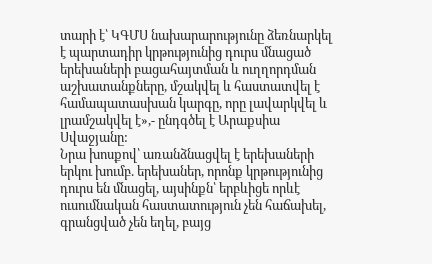տարի է՝ ԿԳՄՍ նախարարությունը ձեռնարկել է պարտադիր կրթությունից դուրս մնացած երեխաների բացահայտման և ուղղորդման աշխատանքները, մշակվել և հաստատվել է համապատասխան կարգը, որը լավարկվել և լրամշակվել է»,- ընդգծել է Արաքսիա Սվաջյանը:
Նրա խոսքով՝ առանձնացվել է երեխաների երկու խումբ. երեխաներ, որոնք կրթությունից դուրս են մնացել, այսինքն՝ երբևիցե որևէ ուսումնական հաստատություն չեն հաճախել, գրանցված չեն եղել, բայց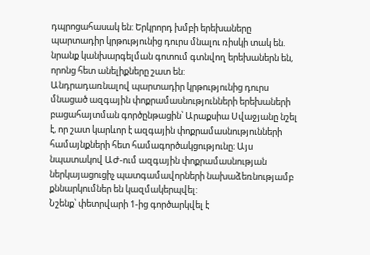դպրոցահասակ են: Երկրորդ խմբի երեխաները պարտադիր կրթությունից դուրս մնալու ռիսկի տակ են. նրանք կանխարգելման գոտում գտնվող երեխաներն են, որոնց հետ անելիքները շատ են:
Անդրադառնալով պարտադիր կրթությունից դուրս մնացած ազգային փոքրամասնությունների երեխաների բացահայտման գործընթացին՝ Արաքսիա Սվաջյանը նշել է, որ շատ կարևոր է ազգային փոքրամասնությունների համայնքների հետ համագործակցությունը։ Այս նպատակով ԱԺ-ում ազգային փոքրամասնության ներկայացուցիչ պատգամավորների նախաձեռնությամբ քննարկումներ են կազմակերպվել:
Նշենք՝ փետրվարի 1-ից գործարկվել է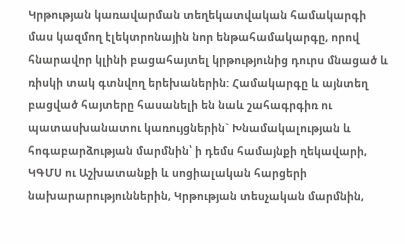Կրթության կառավարման տեղեկատվական համակարգի մաս կազմող էլեկտրոնային նոր ենթահամակարգը, որով հնարավոր կլինի բացահայտել կրթությունից դուրս մնացած և ռիսկի տակ գտնվող երեխաներին: Համակարգը և այնտեղ բացված հայտերը հասանելի են նաև շահագրգիռ ու պատասխանատու կառույցներին` Խնամակալության և հոգաբարձության մարմնին՝ ի դեմս համայնքի ղեկավարի, ԿԳՄՍ ու Աշխատանքի և սոցիալական հարցերի նախարարություններին, Կրթության տեսչական մարմնին,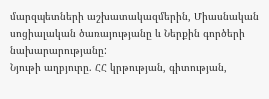մարզպետների աշխատակազմերին, Միասնական սոցիալական ծառայությանը և Ներքին գործերի նախարարությանը:
Նյութի աղբյուրը. ՀՀ կրթության, գիտության,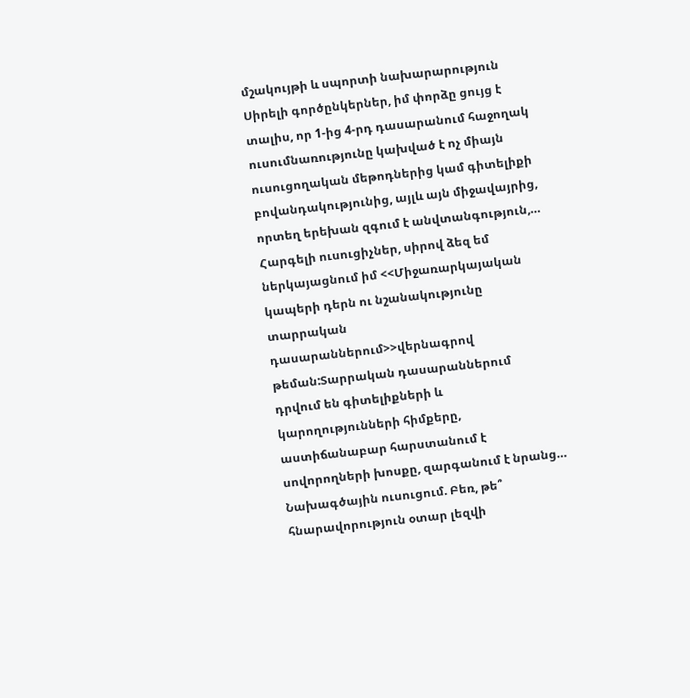մշակույթի և սպորտի նախարարություն
Սիրելի գործընկերներ, իմ փորձը ցույց է տալիս, որ 1-ից 4-րդ դասարանում հաջողակ ուսումնառությունը կախված է ոչ միայն ուսուցողական մեթոդներից կամ գիտելիքի բովանդակությունից, այլև այն միջավայրից, որտեղ երեխան զգում է անվտանգություն,…
Հարգելի ուսուցիչներ, սիրով ձեզ եմ ներկայացնում իմ <<Միջառարկայական կապերի դերն ու նշանակությունը տարրական դասարաններում>>վերնագրով թեման:Տարրական դասարաններում դրվում են գիտելիքների և կարողությունների հիմքերը, աստիճանաբար հարստանում է սովորողների խոսքը, զարգանում է նրանց…
Նախագծային ուսուցում. Բեռ, թե՞ հնարավորություն օտար լեզվի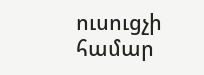ուսուցչի համար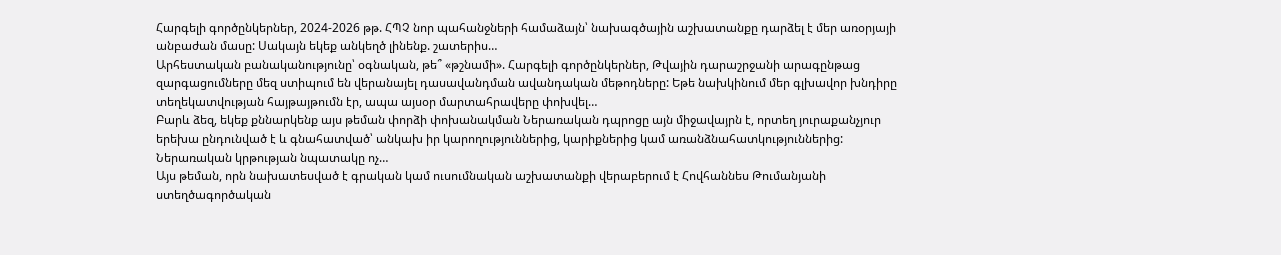Հարգելի գործընկերներ, 2024-2026 թթ. ՀՊՉ նոր պահանջների համաձայն՝ նախագծային աշխատանքը դարձել է մեր առօրյայի անբաժան մասը: Սակայն եկեք անկեղծ լինենք. շատերիս…
Արհեստական բանականությունը՝ օգնական, թե՞ «թշնամի». Հարգելի գործընկերներ, Թվային դարաշրջանի արագընթաց զարգացումները մեզ ստիպում են վերանայել դասավանդման ավանդական մեթոդները: Եթե նախկինում մեր գլխավոր խնդիրը տեղեկատվության հայթայթումն էր, ապա այսօր մարտահրավերը փոխվել…
Բարև ձեզ, եկեք քննարկենք այս թեման փորձի փոխանակման Ներառական դպրոցը այն միջավայրն է, որտեղ յուրաքանչյուր երեխա ընդունված է և գնահատված՝ անկախ իր կարողություններից, կարիքներից կամ առանձնահատկություններից: Ներառական կրթության նպատակը ոչ…
Այս թեման, որն նախատեսված է գրական կամ ուսումնական աշխատանքի վերաբերում է Հովհաննես Թումանյանի ստեղծագործական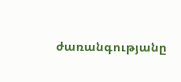ժառանգությանը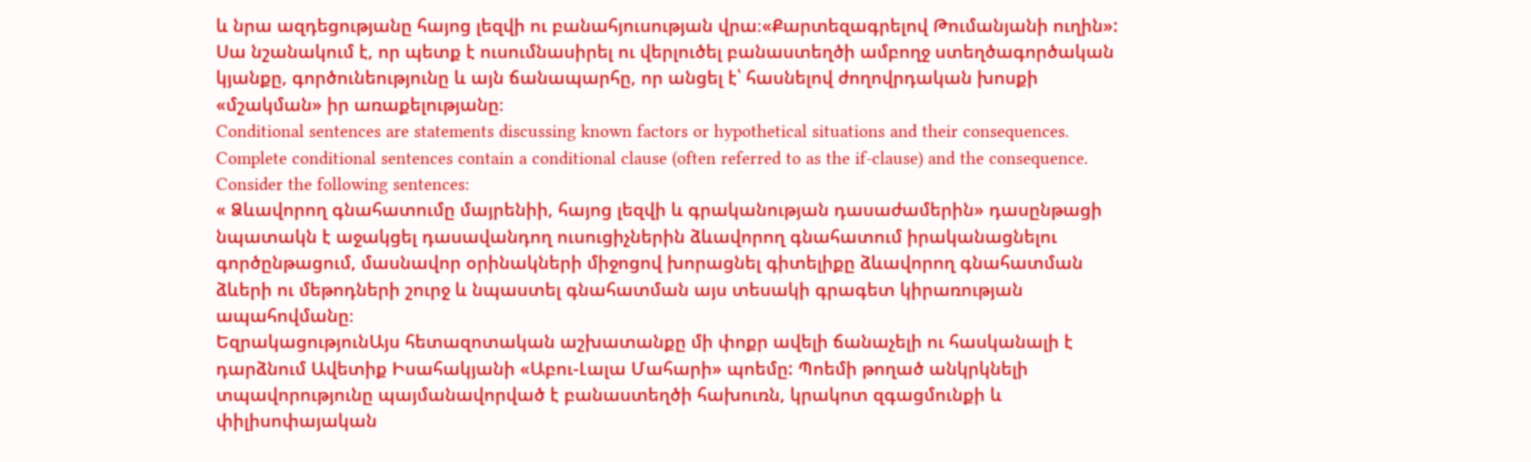և նրա ազդեցությանը հայոց լեզվի ու բանահյուսության վրա։«Քարտեզագրելով Թումանյանի ուղին»: Սա նշանակում է, որ պետք է ուսումնասիրել ու վերլուծել բանաստեղծի ամբողջ ստեղծագործական կյանքը, գործունեությունը և այն ճանապարհը, որ անցել է՝ հասնելով ժողովրդական խոսքի «մշակման» իր առաքելությանը։
Conditional sentences are statements discussing known factors or hypothetical situations and their consequences. Complete conditional sentences contain a conditional clause (often referred to as the if-clause) and the consequence. Consider the following sentences:
« Ձևավորող գնահատումը մայրենիի, հայոց լեզվի և գրականության դասաժամերին» դասընթացի նպատակն է աջակցել դասավանդող ուսուցիչներին ձևավորող գնահատում իրականացնելու գործընթացում, մասնավոր օրինակների միջոցով խորացնել գիտելիքը ձևավորող գնահատման ձևերի ու մեթոդների շուրջ և նպաստել գնահատման այս տեսակի գրագետ կիրառության ապահովմանը։
ԵզրակացությունԱյս հետազոտական աշխատանքը մի փոքր ավելի ճանաչելի ու հասկանալի է դարձնում Ավետիք Իսահակյանի «Աբու-Լալա Մահարի» պոեմը: Պոեմի թողած անկրկնելի տպավորությունը պայմանավորված է բանաստեղծի հախուռն, կրակոտ զգացմունքի և փիլիսոփայական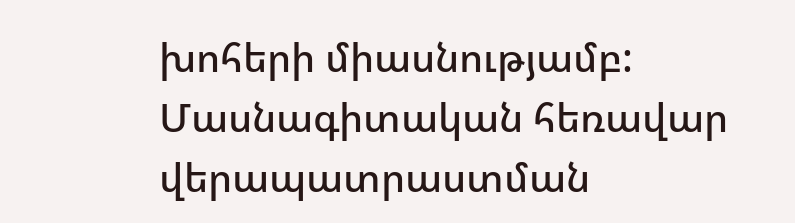խոհերի միասնությամբ:
Մասնագիտական հեռավար վերապատրաստման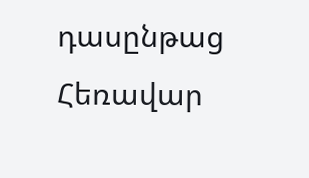դասընթաց
Հեռավար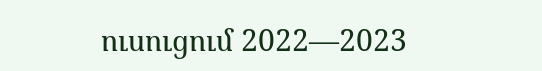ուսուցում 2022—2023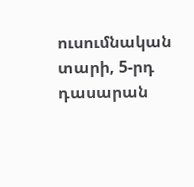ուսումնական տարի, 5-րդ դասարան